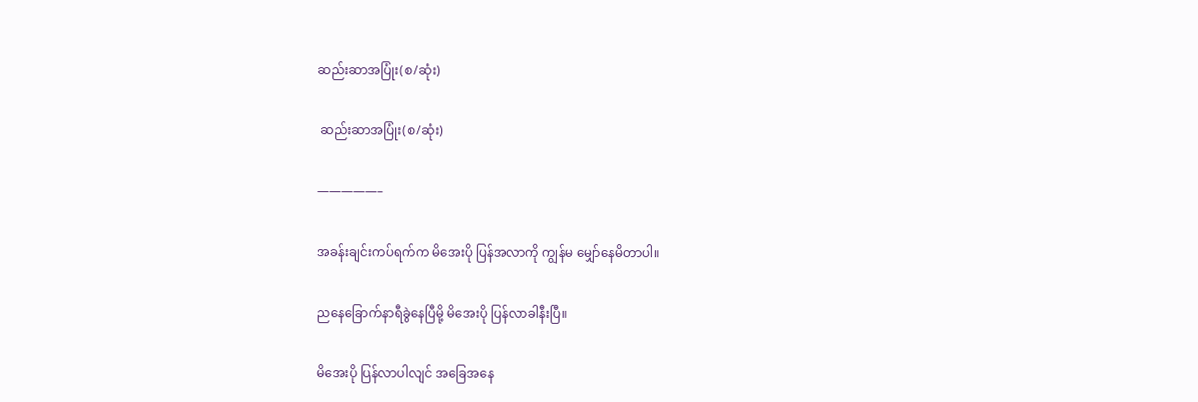ဆည်းဆာအပြုံး(စ/ဆုံး)

 ဆည်းဆာအပြုံး(စ/ဆုံး)

—————–

အခန်းချင်းကပ်ရက်က မိအေးပို ပြန်အလာကို ကျွန်မ မျှော်နေမိတာပါ။

ညနေခြောက်နာရီခွဲနေပြီမို့ မိအေးပို ပြန်လာခါနီးပြီ။

မိအေးပို ပြန်လာပါလျင် အခြေအနေ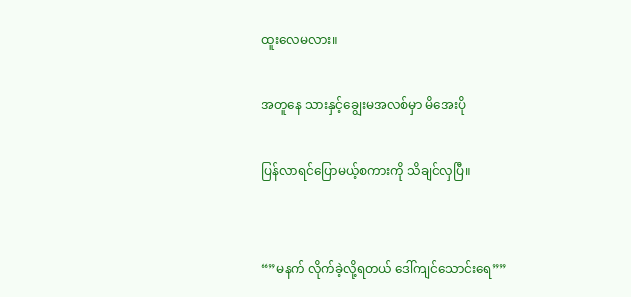ထူးလေမလား။

အတူနေ သားနှင့်ချွေးမအလစ်မှာ မိအေးပို

ပြန်လာရင်ပြောမယ့်စကားကို သိချင်လှပြီ။


“”မနက် လိုက်ခဲ့လို့ရတယ် ဒေါ်ကျင်သောင်းရေ””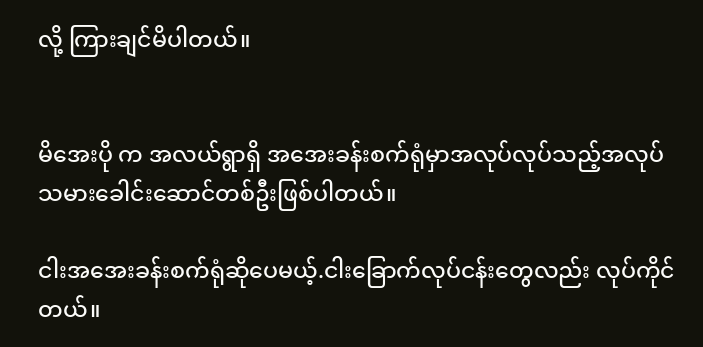လို့ ကြားချင်မိပါတယ်။


မိအေးပို က အလယ်ရွာရှိ အအေးခန်းစက်ရုံမှာအလုပ်လုပ်သည့်အလုပ်သမားခေါင်းဆောင်တစ်ဦးဖြစ်ပါတယ်။

ငါးအအေးခန်းစက်ရုံဆိုပေမယ့်.ငါးခြောက်လုပ်ငန်းတွေလည်း လုပ်ကိုင်တယ်။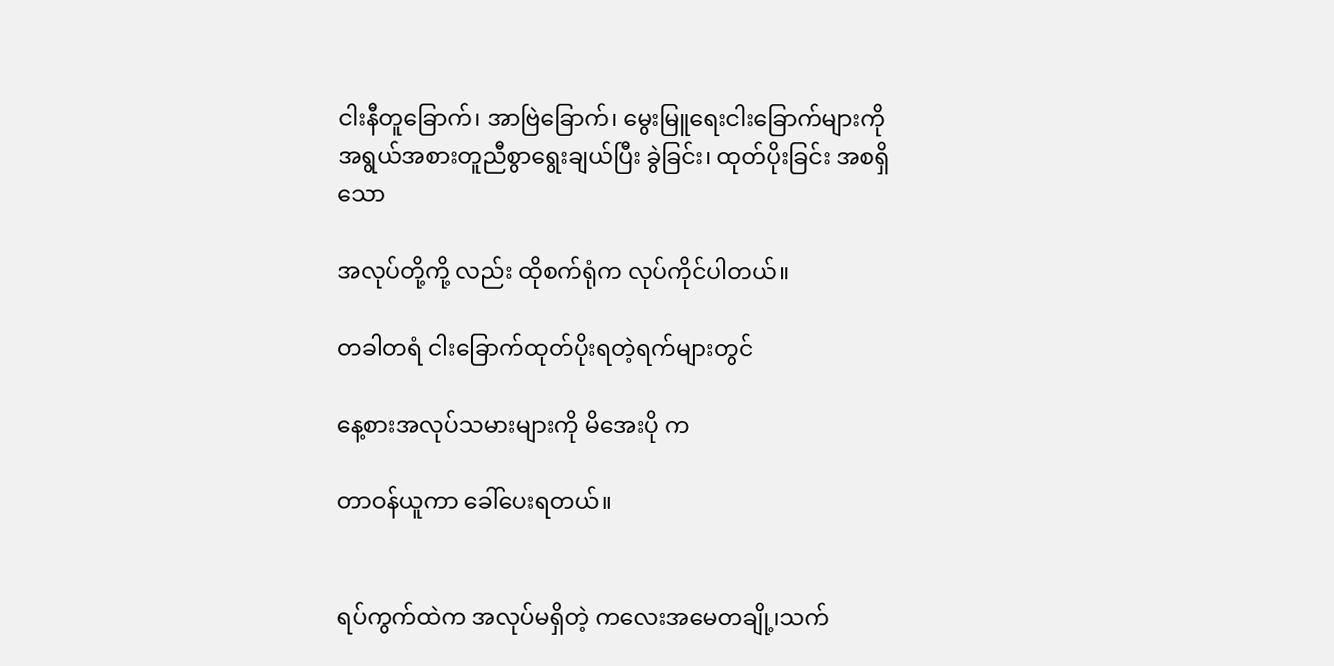ငါးနီတူခြောက်၊ အာဗြဲခြောက်၊ မွေးမြူရေးငါးခြောက်များကို အရွယ်အစားတူညီစွာရွေးချယ်ပြီး ခွဲခြင်း၊ ထုတ်ပိုးခြင်း အစရှိသော

အလုပ်တို့ကို့ လည်း ထိုစက်ရုံက လုပ်ကိုင်ပါတယ်။

တခါတရံ ငါးခြောက်ထုတ်ပိုးရတဲ့ရက်များတွင်

နေ့စားအလုပ်သမားများကို မိအေးပို က

တာဝန်ယူကာ ခေါ်ပေးရတယ်။


ရပ်ကွက်ထဲက အလုပ်မရှိတဲ့ ကလေးအမေတချို့၊သက်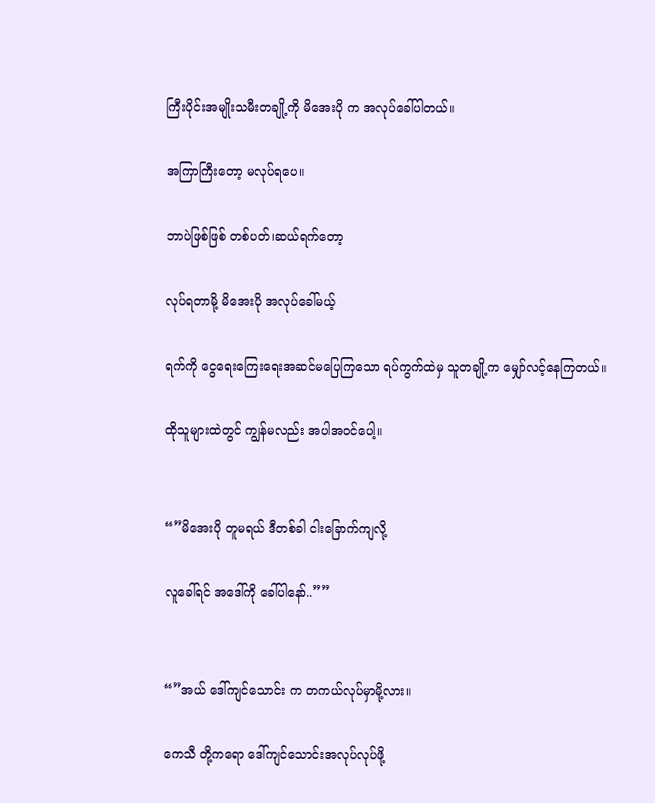ကြီးပိုင်းအမျိုးသမီးတချို့ကို မိအေးပို က အလုပ်ခေါ်ပါတယ်။

အကြာကြီးတော့ မလုပ်ရပေ။

ဘာပဲဖြစ်ဖြစ် တစ်ပတ်၊ဆယ်ရက်တော့

လုပ်ရတာမို့ မိအေးပို အလုပ်ခေါ်မယ့်

ရက်ကို ငွေရေးကြေးရေးအဆင်မပြေကြသော ရပ်ကွက်ထဲမှ သူတချို့က မျှော်လင့်နေကြတယ်။

ထိုသူများထဲတွင် ကျွန်မလည်း အပါအဝင်ပေါ့။


“”မိအေးပို တူမရယ် ဒီတစ်ခါ ငါးခြောက်ကျလို့

လူခေါ်ရင် အဒေါ်ကို ခေါ်ပါနော်..””


“”အယ် ဒေါ်ကျင်သောင်း က တကယ်လုပ်မှာမို့လား။

ကေသီ တို့ကရော ဒေါ်ကျင်သောင်းအလုပ်လုပ်ဖို့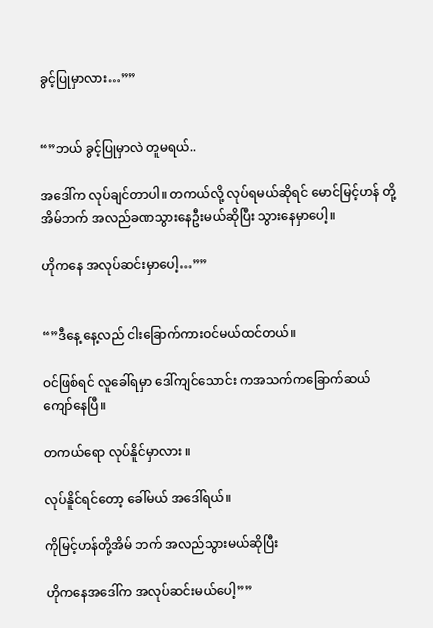ခွင့်ပြုမှာလား…””


“”ဘယ် ခွင့်ပြုမှာလဲ တူမရယ်..

အဒေါ်က လုပ်ချင်တာပါ။ တကယ်လို့ လုပ်ရမယ်ဆိုရင် မောင်မြင့်ဟန် တို့ အိမ်ဘက် အလည်ခဏသွားနေဦးမယ်ဆိုပြီး သွားနေမှာပေါ့။

ဟိုကနေ အလုပ်ဆင်းမှာပေါ့…””


“”ဒီနေ့ နေ့လည် ငါးခြောက်ကားဝင်မယ်ထင်တယ်။

ဝင်ဖြစ်ရင် လူခေါ်ရမှာ ဒေါ်ကျင်သောင်း ကအသက်ကခြောက်ဆယ်ကျော်နေပြီ။

တကယ်ရော လုပ်နိူင်မှာလား ။

လုပ်နိူင်ရင်တော့ ခေါ်မယ် အဒေါ်ရယ်။

ကိုမြင့်ဟန်တို့အိမ် ဘက် အလည်သွားမယ်ဆိုပြီး

ဟိုကနေအဒေါ်က အလုပ်ဆင်းမယ်ပေါ့””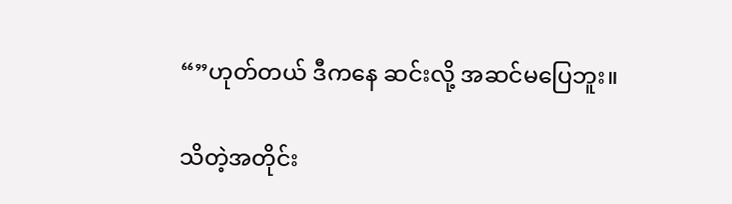“”ဟုတ်တယ် ဒီကနေ ဆင်းလို့ အဆင်မပြေဘူး။

သိတဲ့အတိုင်း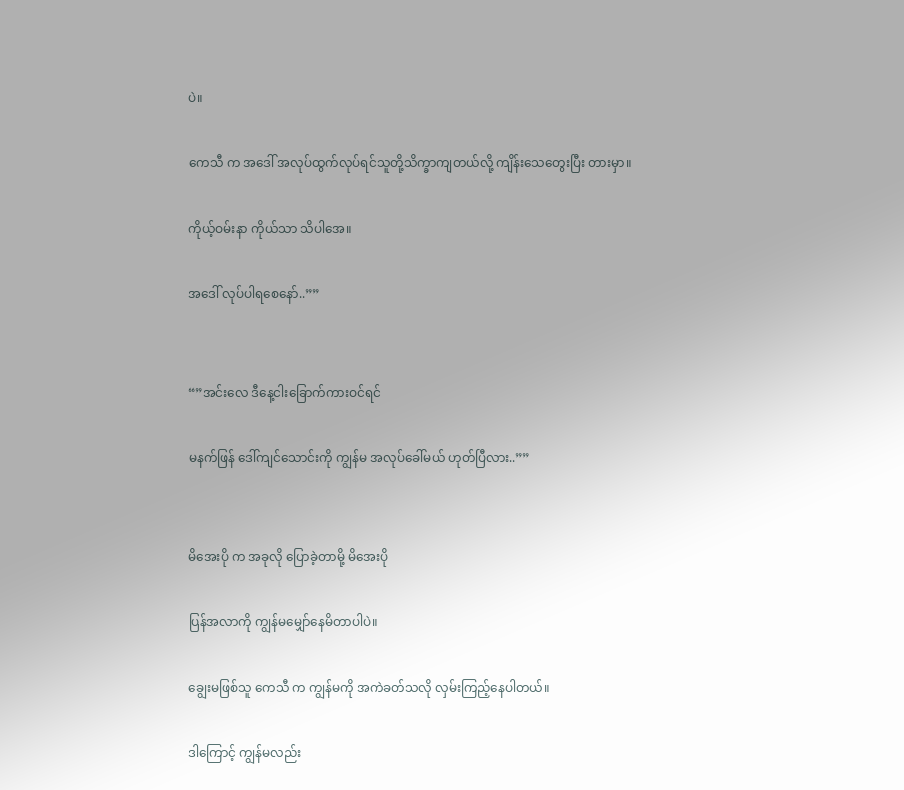ပဲ။

ကေသီ က အဒေါ် အလုပ်ထွက်လုပ်ရင်သူတို့သိက္ခာကျတယ်လို့ ကျိန်းသေတွေးပြီး တားမှာ။

ကိုယ့်ဝမ်းနာ ကိုယ်သာ သိပါအေ။

အဒေါ် လုပ်ပါရစေနော်..””


“”အင်းလေ ဒီနေ့ငါးခြောက်ကားဝင်ရင်

မနက်ဖြန် ဒေါ်ကျင်သောင်းကို ကျွန်မ အလုပ်ခေါ်မယ် ဟုတ်ပြီလား..””


မိအေးပို က အခုလို ပြောခဲ့တာမို့ မိအေးပို

ပြန်အလာကို ကျွန်မမျှော်နေမိတာပါပဲ။

ချွေးမဖြစ်သူ ကေသီ က ကျွန်မကို အကဲခတ်သလို လှမ်းကြည့်နေပါတယ်။

ဒါကြောင့် ကျွန်မလည်း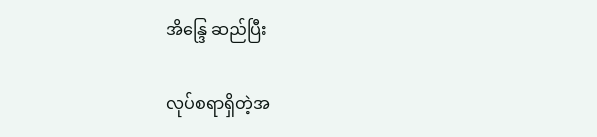အိန္ဒြေ ဆည်ပြီး

လုပ်စရာရှိတဲ့အ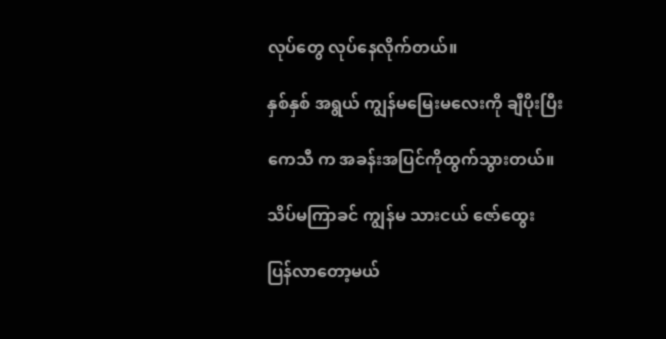လုပ်တွေ လုပ်နေလိုက်တယ်။

နှစ်နှစ် အရွယ် ကျွန်မမြေးမလေးကို ချီပိုးပြီး

ကေသီ က အခန်းအပြင်ကိုထွက်သွားတယ်။

သိပ်မကြာခင် ကျွန်မ သားငယ် ဇော်ထွေး

ပြန်လာတော့မယ်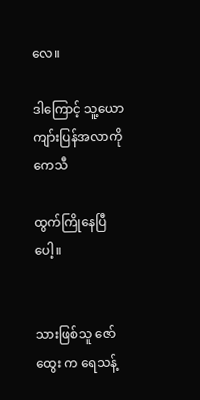လေ။

ဒါကြောင့် သူ့ယောကျာ်းပြန်အလာကို ကေသီ

ထွက်ကြိုနေပြီပေါ့။


သားဖြစ်သူ ဇော်ထွေး က ရေသန့်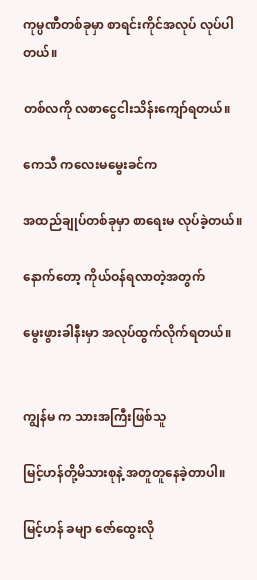ကုမ္ပဏီတစ်ခုမှာ စာရင်းကိုင်အလုပ် လုပ်ပါတယ်။

တစ်လကို လစာငွေငါးသိန်းကျော်ရတယ်။

ကေသီ ကလေးမမွေးခင်က

အထည်ချုပ်တစ်ခုမှာ စာရေးမ လုပ်ခဲ့တယ်။

နောက်တော့ ကိုယ်ဝန်ရလာတဲ့အတွက်

မွေးဖွားခါနီးမှာ အလုပ်ထွက်လိုက်ရတယ်။


ကျွန်မ က သားအကြီးဖြစ်သူ

မြင့်ဟန်တို့မိသားစုနဲ့ အတူတူနေခဲ့တာပါ။

မြင့်ဟန် ခမျာ ဇော်ထွေးလို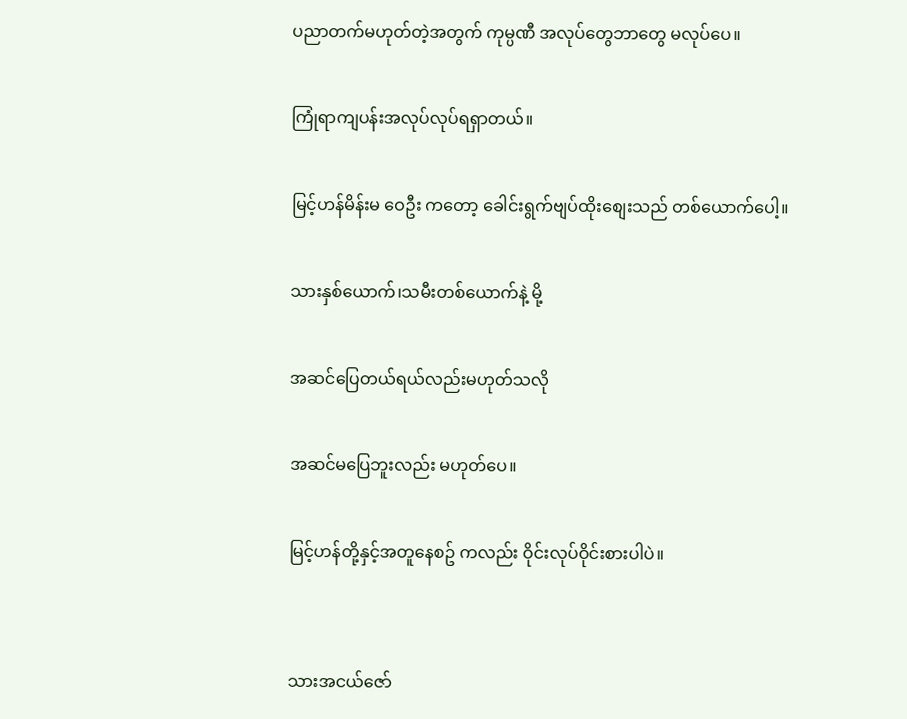ပညာတက်မဟုတ်တဲ့အတွက် ကုမ္ပဏီ အလုပ်တွေဘာတွေ မလုပ်ပေ။

ကြုံရာကျပန်းအလုပ်လုပ်ရရှာတယ်။

မြင့်ဟန်မိန်းမ ဝေဦး ကတော့ ခေါင်းရွက်ဗျပ်ထိုးစျေးသည် တစ်ယောက်ပေါ့။

သားနှစ်ယောက်၊သမီးတစ်ယောက်နဲ့ မို့

အဆင်ပြေတယ်ရယ်လည်းမဟုတ်သလို

အဆင်မပြေဘူးလည်း မဟုတ်ပေ။

မြင့်ဟန်တို့နှင့်အတူနေစဥ် ကလည်း ဝိုင်းလုပ်ဝိုင်းစားပါပဲ။


သားအငယ်ဇော်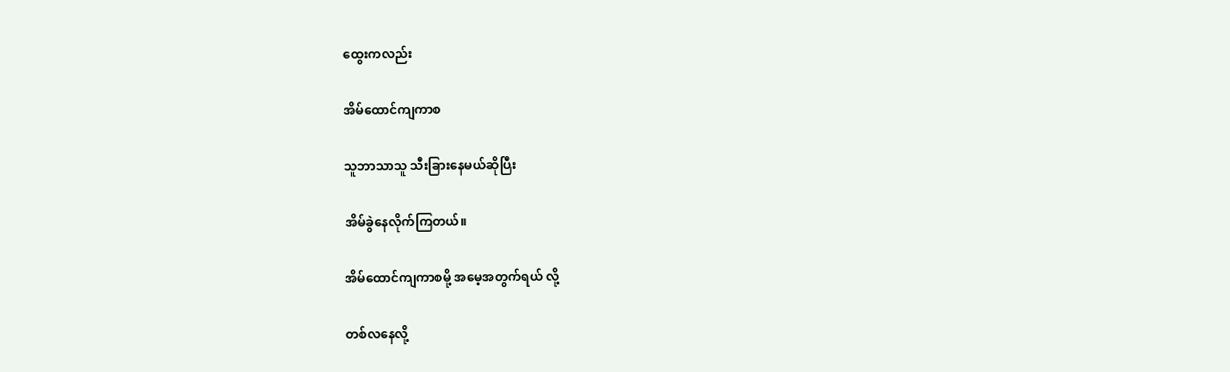ထွေးကလည်း

အိမ်ထောင်ကျကာစ

သူဘာသာသူ သီးခြားနေမယ်ဆိုပြီး

အိမ်ခွဲနေလိုက်ကြတယ်။

အိမ်ထောင်ကျကာစမို့ အမေ့အတွက်ရယ် လို့

တစ်လနေလို့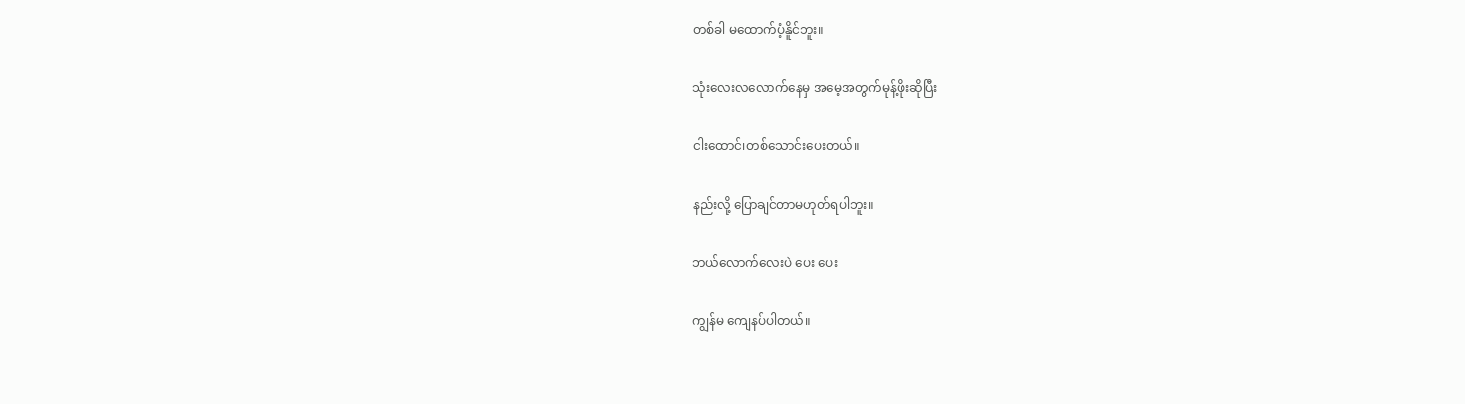တစ်ခါ မထောက်ပံ့နိူင်ဘူး။

သုံးလေးလလောက်နေမှ အမေ့အတွက်မုန့်ဖိုးဆိုပြီး

ငါးထောင်၊တစ်သောင်းပေးတယ်။

နည်းလို့ ပြောချင်တာမဟုတ်ရပါဘူး။

ဘယ်လောက်လေးပဲ ပေး ပေး

ကျွန်မ ကျေနပ်ပါတယ်။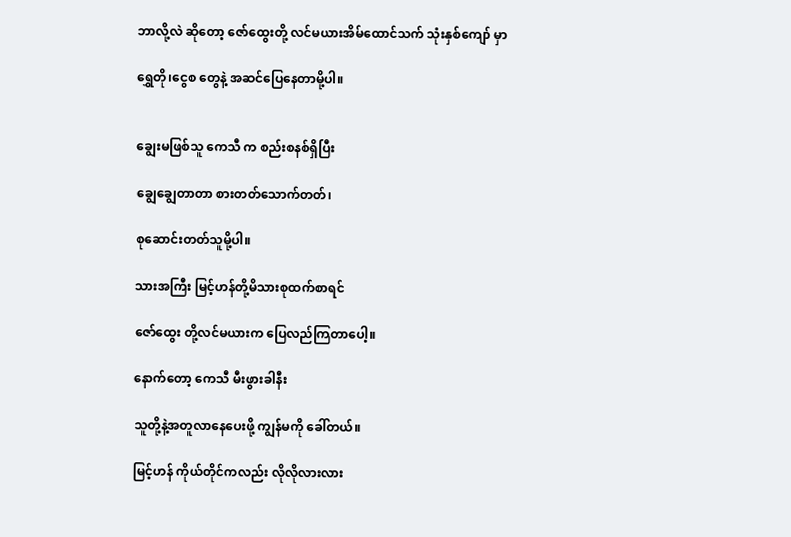ဘာလို့လဲ ဆိုတော့ ဇော်ထွေးတို့ လင်မယားအိမ်ထောင်သက် သုံးနှစ်ကျော် မှာ

ရွှေတို၊ငွေစ တွေနဲ့ အဆင်ပြေနေတာမို့ပါ။


ချွေးမဖြစ်သူ ကေသီ က စည်းစနစ်ရှိပြီး

ချွေချွေတာတာ စားတတ်သောက်တတ်၊

စုဆောင်းတတ်သူမို့ပါ။

သားအကြီး မြင့်ဟန်တို့မိသားစုထက်စာရင်

ဇော်ထွေး တို့လင်မယားက ပြေလည်ကြတာပေါ့။

နောက်တော့ ကေသီ မီးဖွားခါနီး

သူတို့နဲ့အတူလာနေပေးဖို့ ကျွန်မကို ခေါ်တယ်။

မြင့်ဟန် ကိုယ်တိုင်ကလည်း လိုလိုလားလား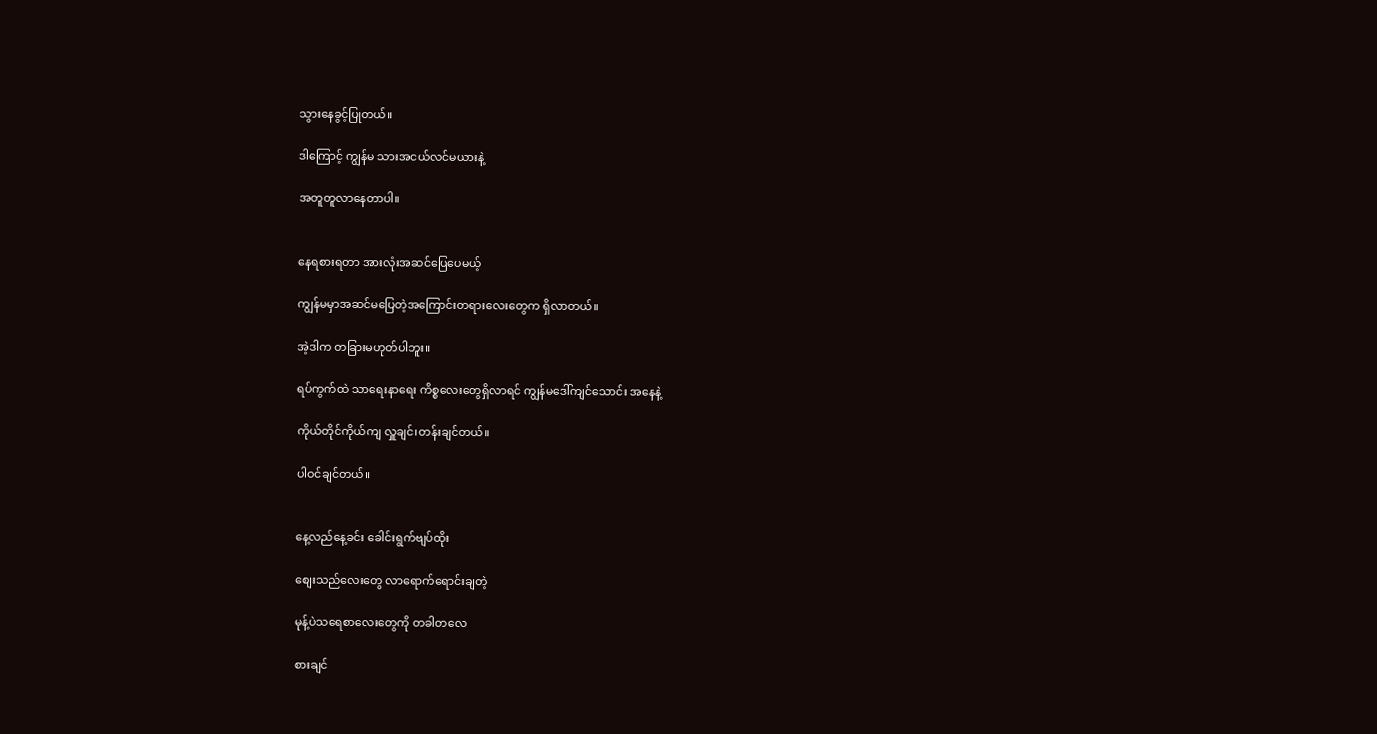သွားနေခွင့်ပြုတယ်။

ဒါကြောင့် ကျွန်မ သားအငယ်လင်မယားနဲ့

အတူတူလာနေတာပါ။


နေရစားရတာ အားလုံးအဆင်ပြေပေမယ့်

ကျွန်မမှာအဆင်မပြေတဲ့အကြောင်းတရားလေးတွေက ရှိလာတယ်။

အဲ့ဒါက တခြားမဟုတ်ပါဘူး။

ရပ်ကွက်ထဲ သာရေးနာရေး ကိစ္စလေးတွေရှိလာရင် ကျွန်မဒေါ်ကျင်သောင်း အနေနဲ့

ကိုယ်တိုင်ကိုယ်ကျ လှူချင်၊တန်းချင်တယ်။

ပါဝင်ချင်တယ်။


နေ့လည်နေ့ခင်း ခေါင်းရွက်ဗျပ်ထိုး

စျေးသည်လေးတွေ လာရောက်ရောင်းချတဲ့

မုန့်ပဲသရေစာလေးတွေကို တခါတလေ

စားချင်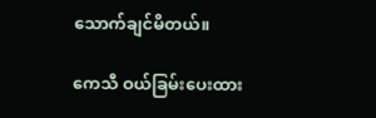သောက်ချင်မိတယ်။

ကေသီ ဝယ်ခြမ်းပေးထား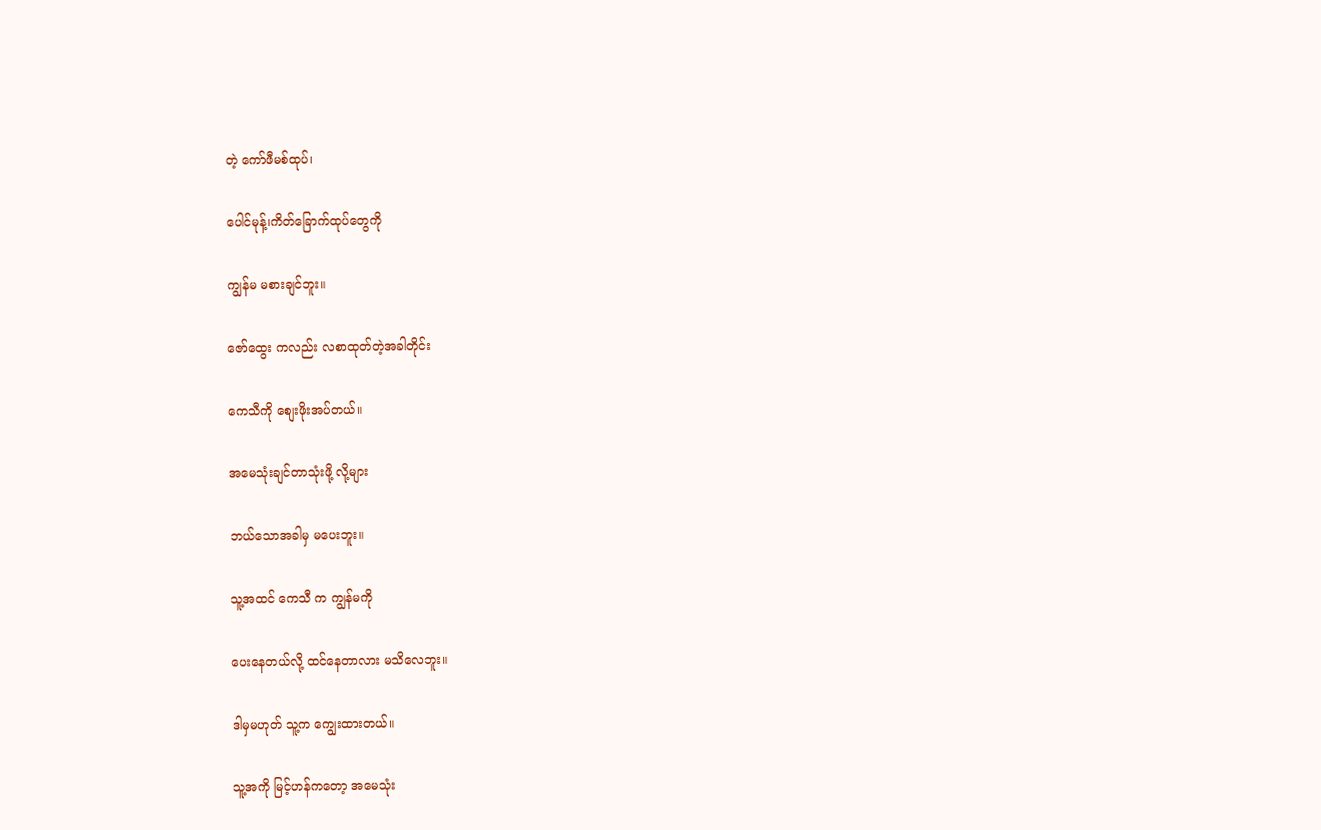တဲ့ ကော်ဖီမစ်ထုပ်၊

ပေါင်မုန့်၊ကိတ်ခြောက်ထုပ်တွေကို

ကျွန်မ မစားချင်ဘူး။

ဇော်ထွေး ကလည်း လစာထုတ်တဲ့အခါတိုင်း

ကေသီကို စျေးဖိုးအပ်တယ်။

အမေသုံးချင်တာသုံးဖို့ လို့များ

ဘယ်သောအခါမှ မပေးဘူး။

သူ့အထင် ကေသီ က ကျွန်မကို

ပေးနေတယ်လို့ ထင်နေတာလား မသိလေဘူး။

ဒါမှမဟုတ် သူ့က ကျွေးထားတယ်။

သူ့အကို မြင့်ဟန်ကတော့ အမေသုံး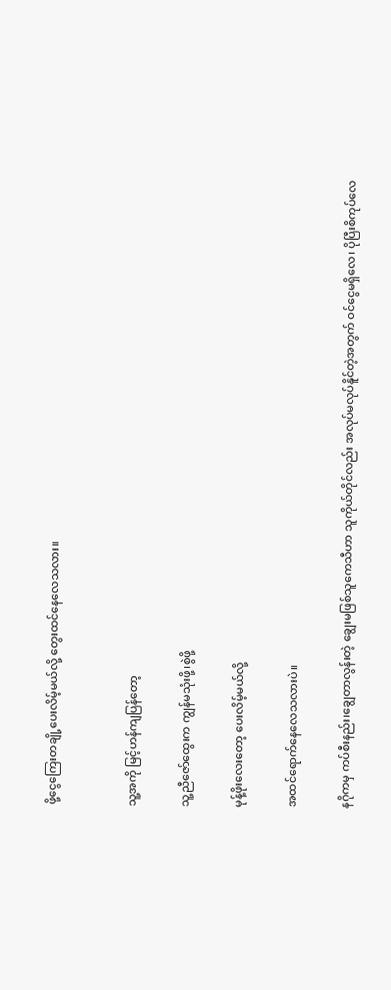ဖို့ငွေကြေးတချို့ပေးလိမ့်မယ်လို့ တွေးထင်နေလေသလား။


သူ့အကို မြင့်ဟန်ကျပြန်တော့

သူ့ညီဇော်ထွေးက ကျွန်မသုံးဖို့၊စွဲဖို့

မုန့်ဖိုးလေးတော့ ပေးလိမ့်မယ်လို့

အထင်ရောက်နေလေသလားပဲ။

နဂိုကမှ ကပ်စီးနည်း၊ချွေတာလွန်းတဲ့ ချွေးမဖြစ်သူကေသီဟာ သူကိုယ်တိုင်လည်း အလုပ်မလုပ်နိူင်တဲ့အတွက် ဝင်ငွေမရှိလေ၊ ပိုပြီးစိကုပ်လေ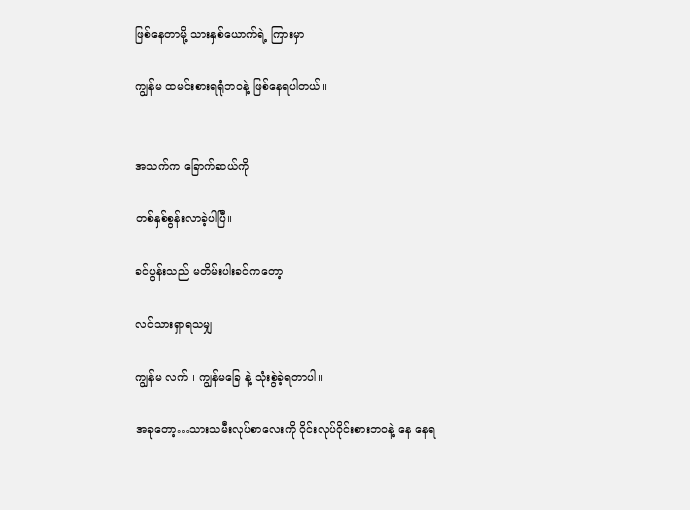ဖြစ်နေတာမို့ သားနှစ်ယောက်ရဲ့ ကြားမှာ

ကျွန်မ ထမင်းစားရရုံဘဝနဲ့ ဖြစ်နေရပါတယ်။


အသက်က ခြောက်ဆယ်ကို

တစ်နှစ်စွန်းလာခဲ့ပါပြီ။

ခင်ပွန်းသည် မတိမ်းပါးခင်ကတော့

လင်သားရှာရသမျှ

ကျွန်မ လက် ၊ ကျွန်မခြေ နဲ့ သုံးစွဲခဲ့ရတာပါ။

အခုတော့…သားသမီးလုပ်စာလေးကို ဝိုင်းလုပ်ဝိုင်းစားဘဝနဲ့ နေ နေရ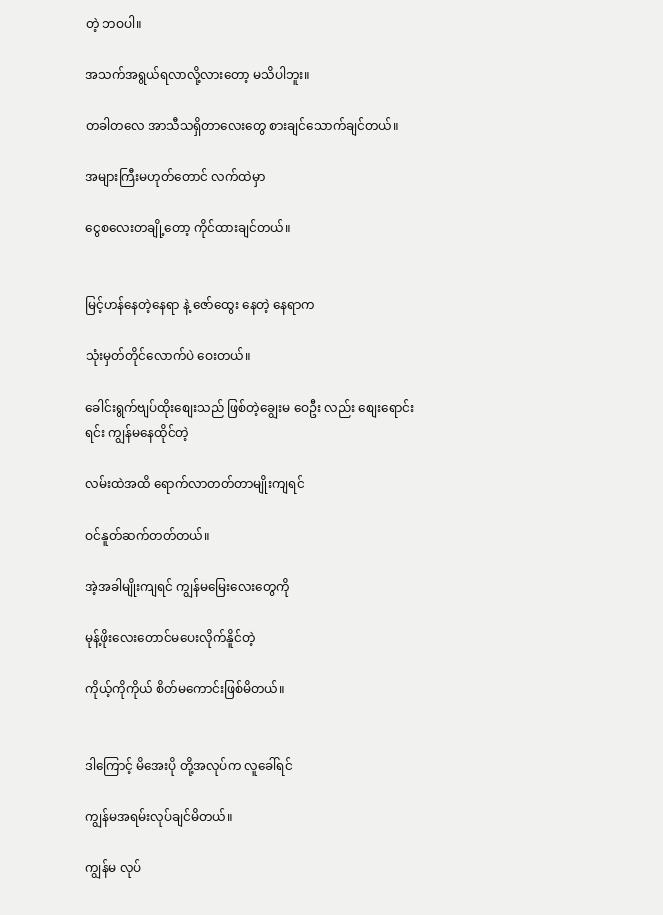တဲ့ ဘဝပါ။

အသက်အရွယ်ရလာလို့လားတော့ မသိပါဘူး။

တခါတလေ အာသီသရှိတာလေးတွေ စားချင်သောက်ချင်တယ်။

အများကြီးမဟုတ်တောင် လက်ထဲမှာ

ငွေစလေးတချို့တော့ ကိုင်ထားချင်တယ်။


မြင့်ဟန်နေတဲ့နေရာ နဲ့ ဇော်ထွေး နေတဲ့ နေရာက

သုံးမှတ်တိုင်လောက်ပဲ ဝေးတယ်။

ခေါင်းရွက်ဗျပ်ထိုးစျေးသည် ဖြစ်တဲ့ချွေးမ ဝေဦး လည်း စျေးရောင်းရင်း ကျွန်မနေထိုင်တဲ့

လမ်းထဲအထိ ရောက်လာတတ်တာမျိုးကျရင်

ဝင်နူတ်ဆက်တတ်တယ်။

အဲ့အခါမျိုးကျရင် ကျွန်မမြေးလေးတွေကို

မုန့်ဖိုးလေးတောင်မပေးလိုက်နိူင်တဲ့

ကိုယ့်ကိုကိုယ် စိတ်မကောင်းဖြစ်မိတယ်။


ဒါကြောင့် မိအေးပို တို့အလုပ်က လူခေါ်ရင်

ကျွန်မအရမ်းလုပ်ချင်မိတယ်။

ကျွန်မ လုပ်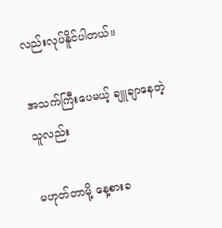လည်းလုပ်နိူင်ပါတယ်။

အသက်ကြီးပေမယ့် ချူချာနေတဲ့ သူလည်း

မဟုတ်တာမို့ နေ့စားခ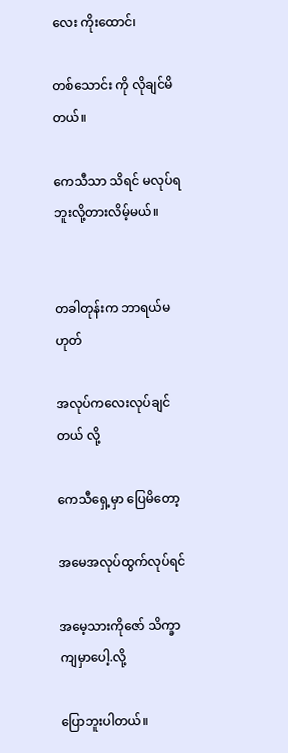လေး ကိုးထောင်၊

တစ်သောင်း ကို လိုချင်မိတယ်။

ကေသီသာ သိရင် မလုပ်ရဘူးလို့တားလိမ့်မယ်။


တခါတုန်းက ဘာရယ်မဟုတ်

အလုပ်ကလေးလုပ်ချင်တယ် လို့

ကေသီရှေ့မှာ ပြေမိတော့

အမေအလုပ်ထွက်လုပ်ရင်

အမေ့သားကိုဇော် သိက္ခာကျမှာပေါ့.လို့

ပြောဘူးပါတယ်။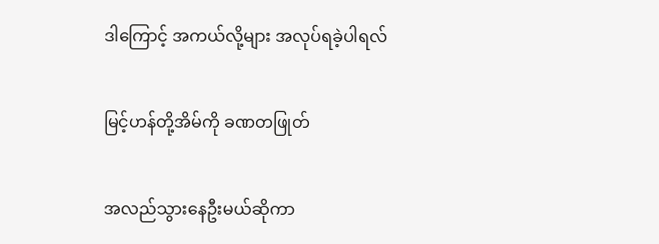ဒါကြောင့် အကယ်လို့များ အလုပ်ရခဲ့ပါရလ်

မြင့်ဟန်တို့အိမ်ကို ခဏတဖြုတ်

အလည်သွားနေဦးမယ်ဆိုကာ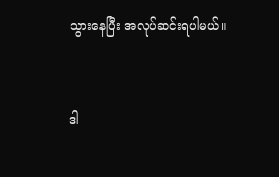သွားနေပြီး အလုပ်ဆင်းရပါမယ်။


ဒါ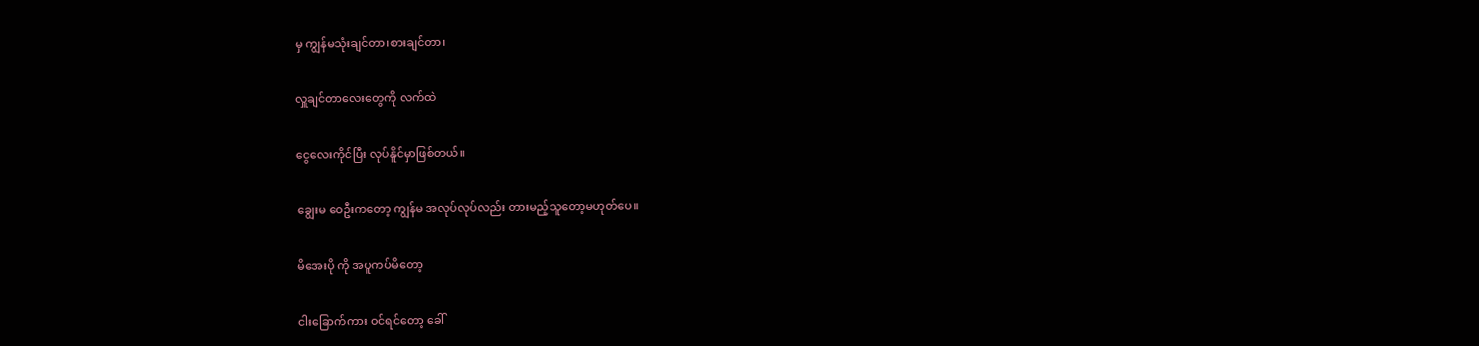မှ ကျွန်မသုံးချင်တာ၊စားချင်တာ၊

လှူချင်တာလေးတွေကို လက်ထဲ

ငွေလေးကိုင်ပြီး လုပ်နိူင်မှာဖြစ်တယ်။

ချွေးမ ဝေဦးကတော့ ကျွန်မ အလုပ်လုပ်လည်း တားမည့်သူတော့မဟုတ်ပေ။

မိအေးပို ကို အပူကပ်မိတော့

ငါးခြောက်ကား ဝင်ရင်တော့ ခေါ်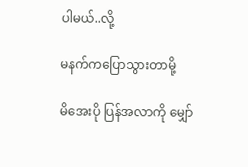ပါမယ်..လို့

မနက်ကပြောသွားတာမို့

မိအေးပို ပြန်အလာကို မျှော်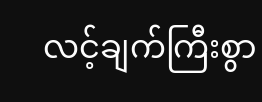လင့်ချက်ကြီးစွာ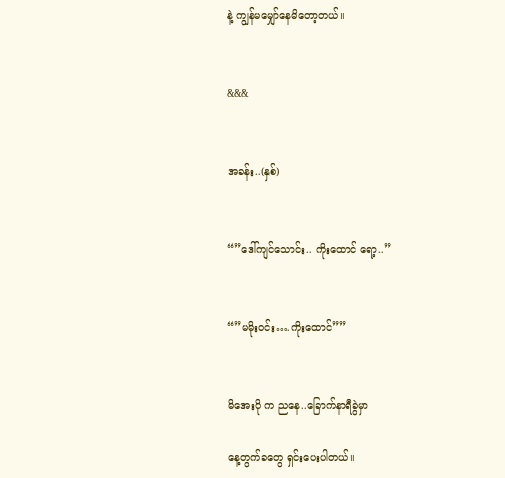နဲ့ ကျွန်မမျှော်နေမိတော့တယ်။


&&&


အခန်း..(နှစ်)


“”ဒေါ်ကျင်သောင်း.. ကိုးထောင် ရော့..”


“”မမိုးဝင်း….ကိုးထောင်””


မိအေးပို က ညနေ..ခြောက်နာရီခွဲမှာ

နေ့တွက်ခတွေ ရှင်းပေးပါတယ်။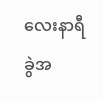လေးနာရီခွဲအ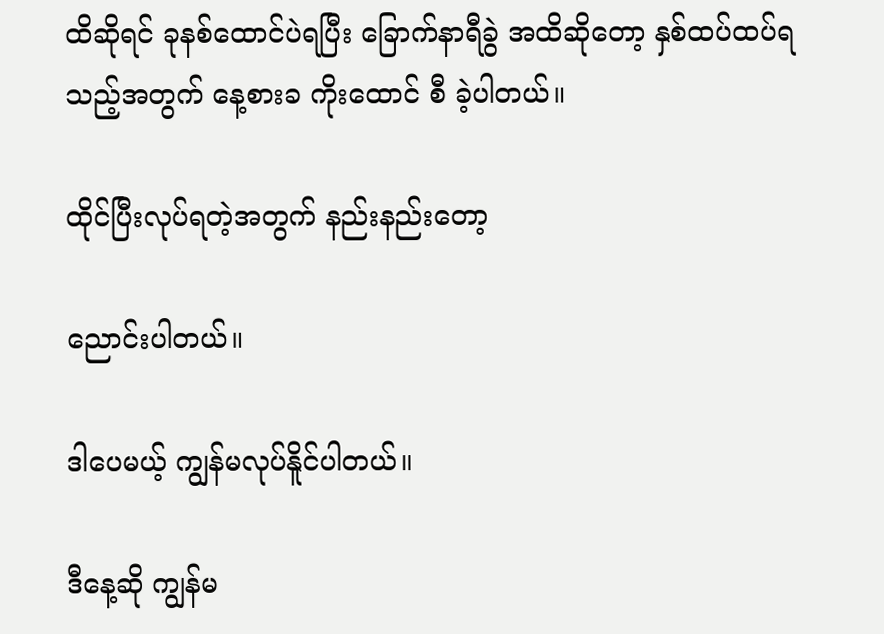ထိဆိုရင် ခုနစ်ထောင်ပဲရပြီး ခြောက်နာရီခွဲ အထိဆိုတော့ နှစ်ထပ်ထပ်ရသည့်အတွက် နေ့စားခ ကိုးထောင် စီ ခဲ့ပါတယ်။

ထိုင်ပြီးလုပ်ရတဲ့အတွက် နည်းနည်းတော့

ညောင်းပါတယ်။

ဒါပေမယ့် ကျွန်မလုပ်နိူင်ပါတယ်။

ဒီနေ့ဆို ကျွန်မ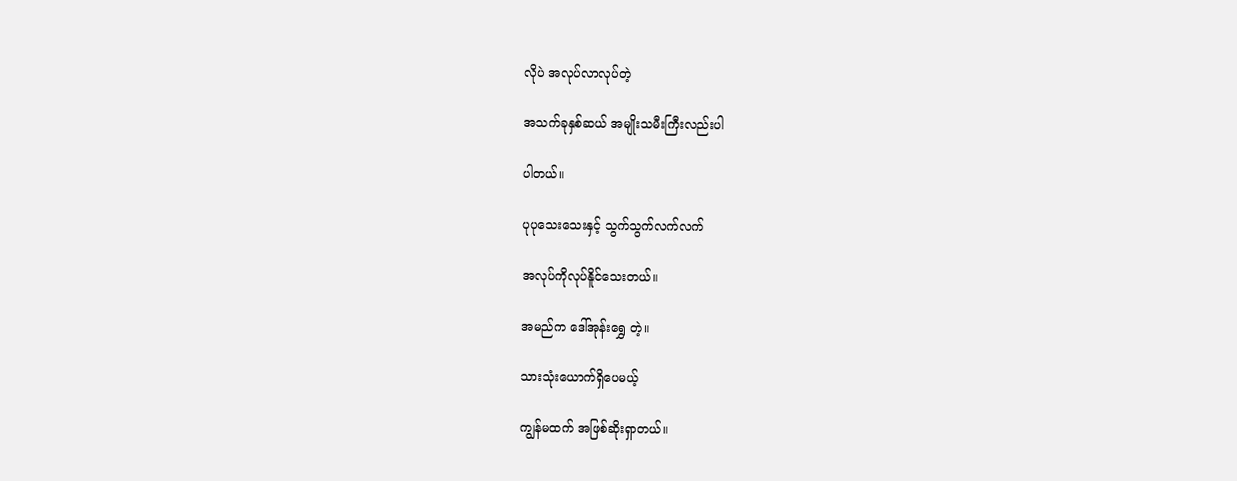လိုပဲ အလုပ်လာလုပ်တဲ့

အသက်ခုနှစ်ဆယ် အမျိုးသမီးကြီးလည်းပါ

ပါတယ်။

ပုပုသေးသေးနှင့် သွက်သွက်လက်လက်

အလုပ်ကိုလုပ်နိူင်သေးတယ်။

အမည်က ဒေါ်အုန်းရွှေ တဲ့။

သားသုံးယောက်ရှိပေမယ့်

ကျွန်မထက် အဖြစ်ဆိုးရှာတယ်။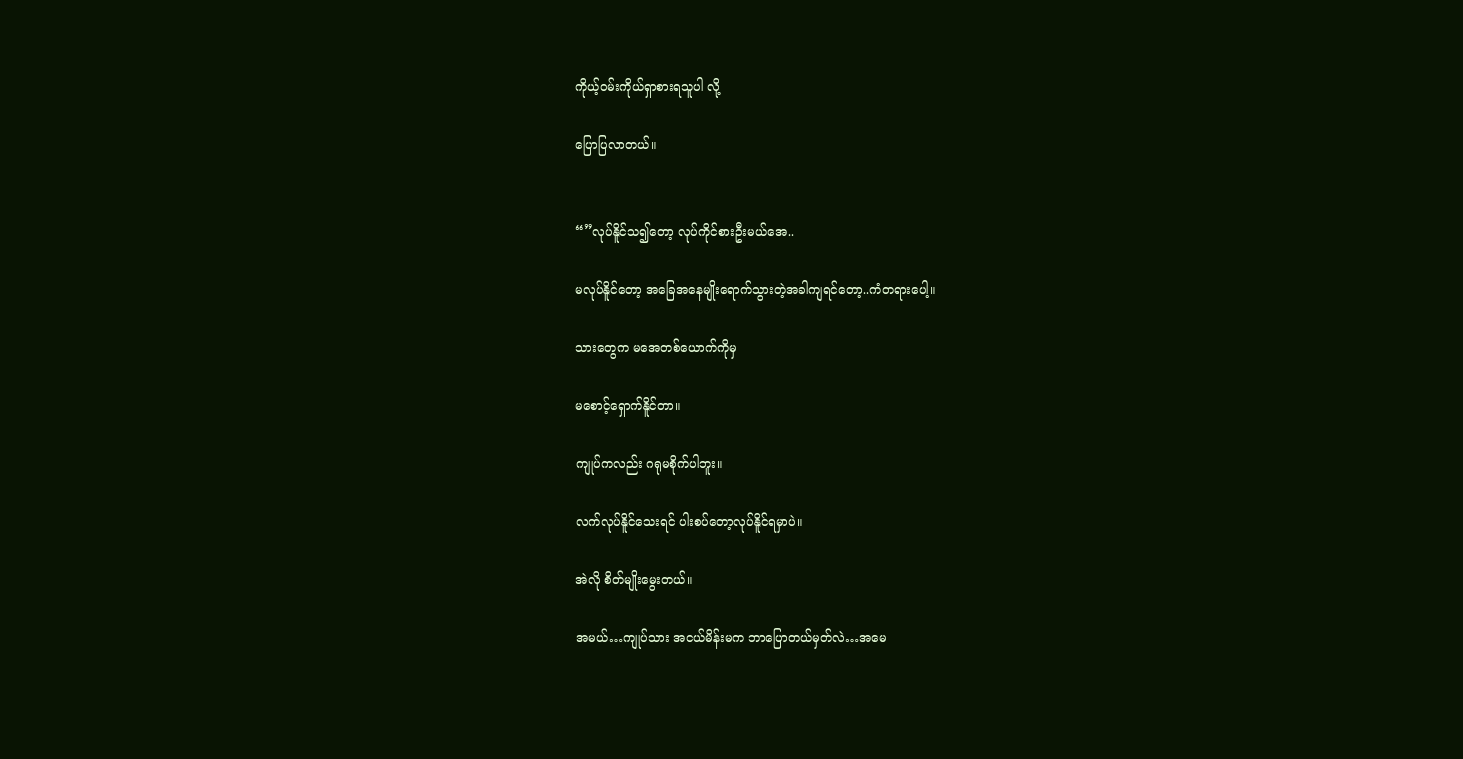ကိုယ့်ဝမ်းကိုယ်ရှာစားရသူပါ လို့

ပြောပြလာတယ်။


“”လုပ်နိူင်သ၍တော့ လုပ်ကိုင်စားဦးမယ်အေ..

မလုပ်နိူင်တော့ အခြေအနေမျိုးရောက်သွားတဲ့အခါကျရင်တော့..ကံတရားပေါ့။

သားတွေက မအေတစ်ယောက်ကိုမှ

မစောင့်ရှောက်နိူင်တာ။

ကျုပ်ကလည်း ဂရုမစိုက်ပါဘူး။

လက်လုပ်နိူင်သေးရင် ပါးစပ်တော့လုပ်နိူင်ရမှာပဲ။

အဲလို စိတ်မျိုးမွေးတယ်။

အမယ်…ကျုပ်သား အငယ်မိန်းမက ဘာပြောတယ်မှတ်လဲ…အမေ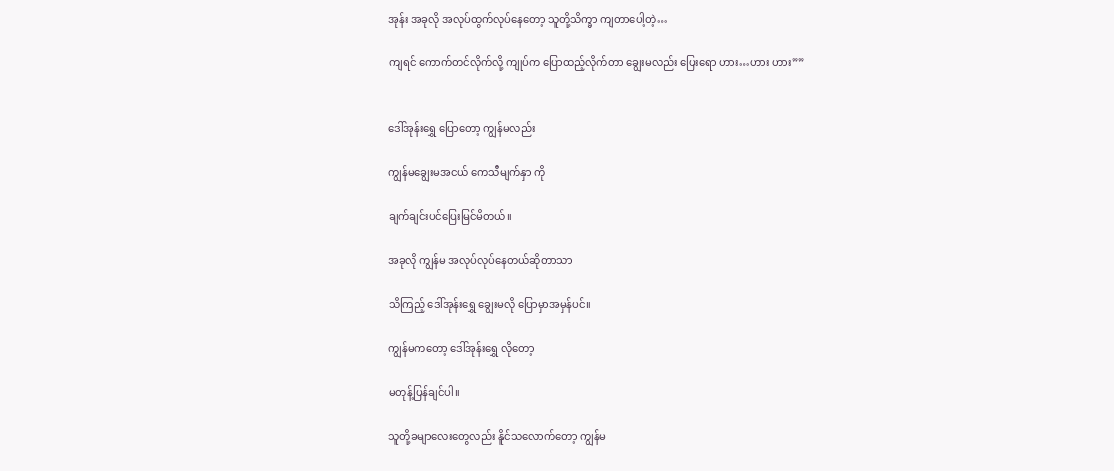အုန်း အခုလို အလုပ်ထွက်လုပ်နေတော့ သူတို့သိက္ခာ ကျတာပေါ့တဲ့…

ကျရင် ကောက်တင်လိုက်လို့ ကျုပ်က ပြောထည့်လိုက်တာ ချွေးမလည်း ပြေးရော ဟား…ဟား ဟား””


ဒေါ်အုန်းရွှေ ပြောတော့ ကျွန်မလည်း

ကျွန်မချွေးမအငယ် ကေသီမျက်နှာ ကို

ချက်ချင်းပင်ပြေးမြင်မိတယ်။

အခုလို ကျွန်မ အလုပ်လုပ်နေတယ်ဆိုတာသာ

သိကြည့် ဒေါ်အုန်းရွှေ ချွေးမလို ပြောမှာအမှန်ပင်။

ကျွန်မကတော့ ဒေါ်အုန်းရွှေ လိုတော့

မတုန့်ပြန်ချင်ပါ။

သူတို့ခမျာလေးတွေလည်း နိူင်သလောက်တော့ ကျွန်မ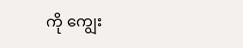ကို ကျွေး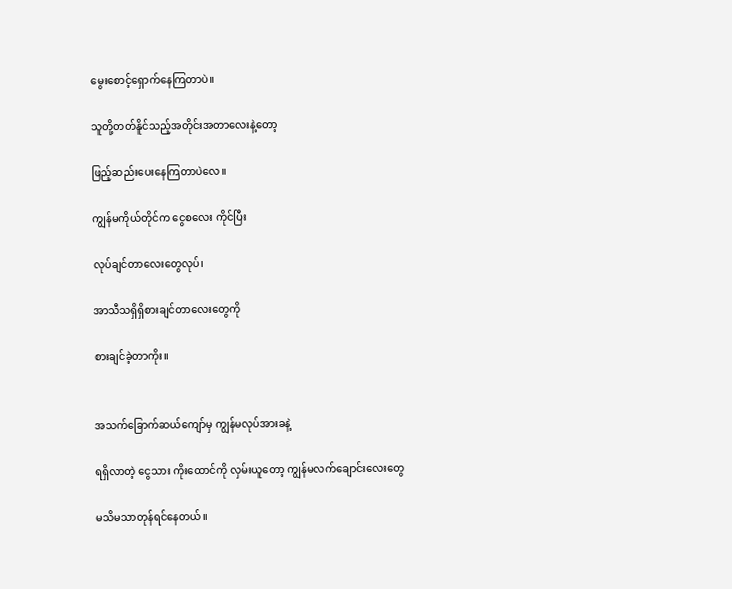မွေးစောင့်ရှောက်နေကြတာပဲ။

သူတို့တတ်နိူင်သည့်အတိုင်းအတာလေးနဲ့တော့

ဖြည့်ဆည်းပေးနေကြတာပဲလေ။

ကျွန်မကိုယ်တိုင်က ငွေစလေး ကိုင်ပြီး

လုပ်ချင်တာလေးတွေလုပ်၊

အာသီသရှိရှိစားချင်တာလေးတွေကို

စားချင်ခဲ့တာကိုး။


အသက်ခြောက်ဆယ်ကျော်မှ ကျွန်မလုပ်အားခနဲ့

ရရှိလာတဲ့ ငွေသား ကိုးထောင်ကို လှမ်းယူတော့ ကျွန်မလက်ချောင်းလေးတွေ

မသိမသာတုန်ရင်နေတယ်။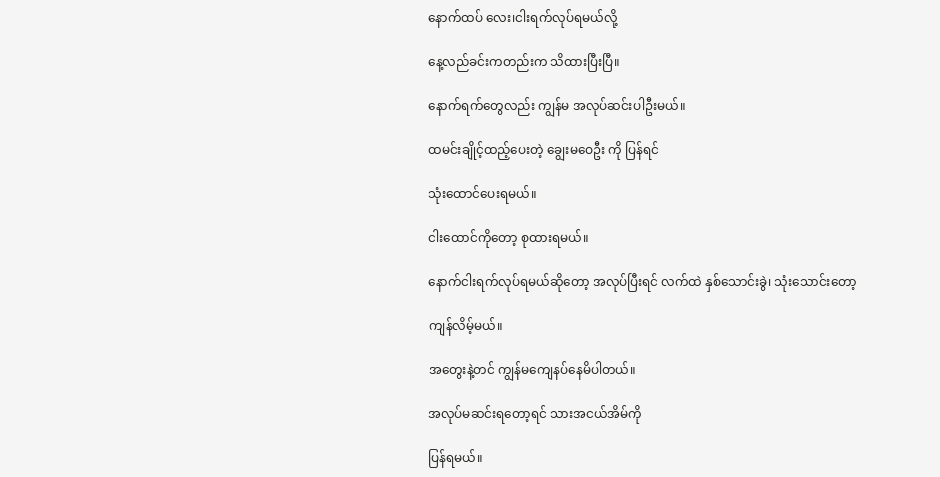နောက်ထပ် လေး၊ငါးရက်လုပ်ရမယ်လို့

နေ့လည်ခင်းကတည်းက သိထားပြီးပြီ။

နောက်ရက်တွေလည်း ကျွန်မ အလုပ်ဆင်းပါဦးမယ်။

ထမင်းချိုင့်ထည့်ပေးတဲ့ ချွေးမဝေဦး ကို ပြန်ရင်

သုံးထောင်ပေးရမယ်။

ငါးထောင်ကိုတော့ စုထားရမယ်။

နောက်ငါးရက်လုပ်ရမယ်ဆိုတော့ အလုပ်ပြီးရင် လက်ထဲ နှစ်သောင်းခွဲ၊ သုံးသောင်းတော့

ကျန်လိမ့်မယ်။

အတွေးနဲ့တင် ကျွန်မကျေနပ်နေမိပါတယ်။

အလုပ်မဆင်းရတော့ရင် သားအငယ်အိမ်ကို

ပြန်ရမယ်။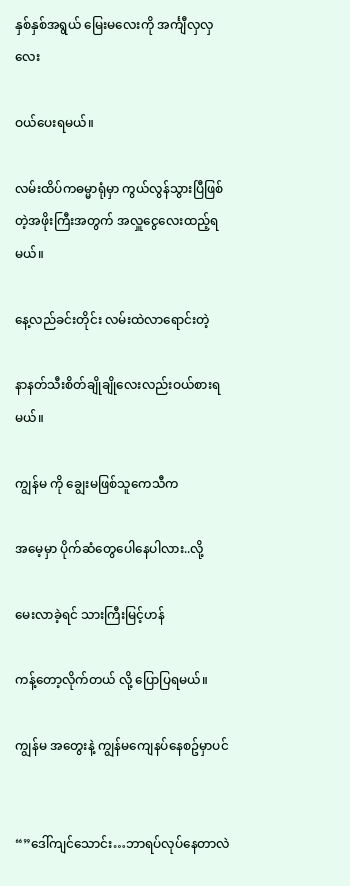နှစ်နှစ်အရွယ် မြေးမလေးကို အင်္ကျီလှလှလေး

ဝယ်ပေးရမယ်။

လမ်းထိပ်ကဓမ္မာရုံမှာ ကွယ်လွန်သွားပြီဖြစ်တဲ့အဖိုးကြီးအတွက် အလှူငွေလေးထည့်ရမယ်။

နေ့လည်ခင်းတိုင်း လမ်းထဲလာရောင်းတဲ့

နာနတ်သီးစိတ်ချိုချိုလေးလည်းဝယ်စားရမယ်။

ကျွန်မ ကို ချွေးမဖြစ်သူကေသီက

အမေ့မှာ ပိုက်ဆံတွေပေါနေပါလား..လို့

မေးလာခဲ့ရင် သားကြီးမြင့်ဟန်

ကန့်တော့လိုက်တယ် လို့ ပြောပြရမယ်။

ကျွန်မ အတွေးနဲ့ ကျွန်မကျေနပ်နေစဥ်မှာပင်


“”ဒေါ်ကျင်သောင်း…ဘာရပ်လုပ်နေတာလဲ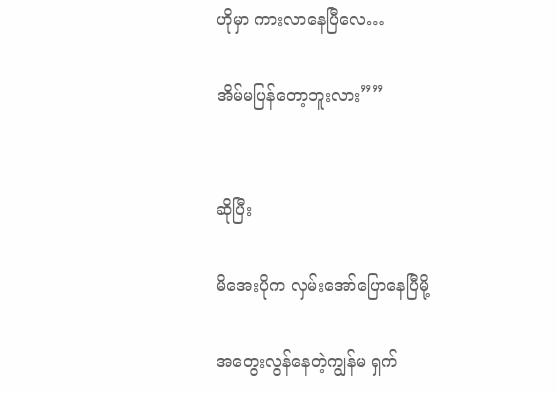ဟိုမှာ ကားလာနေပြီလေ…

အိမ်မပြန်တော့ဘူးလား””


ဆိုပြီး

မိအေးပိုက လှမ်းအော်ပြောနေပြီမို့

အတွေးလွန်နေတဲ့ကျွန်မ ရှက်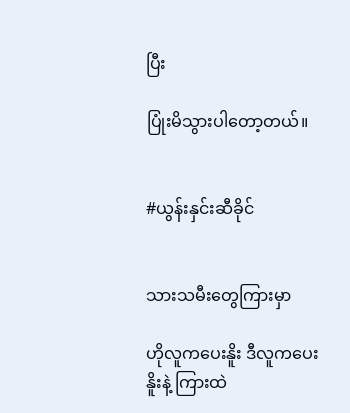ပြီး

ပြုံးမိသွားပါတော့တယ်။


#ယွန်းနှင်းဆီခိုင်


သားသမီးတွေကြားမှာ

ဟိုလူကပေးနိူး ဒီလူကပေးနိူးနဲ့ ကြားထဲ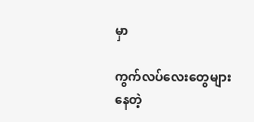မှာ

ကွက်လပ်လေးတွေများနေတဲ့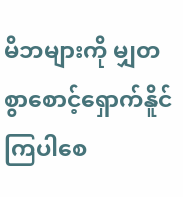မိဘများကို မျှတစွာစောင့်ရှောက်နိူင်ကြပါစေ